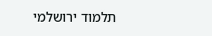תלמוד ירושלמי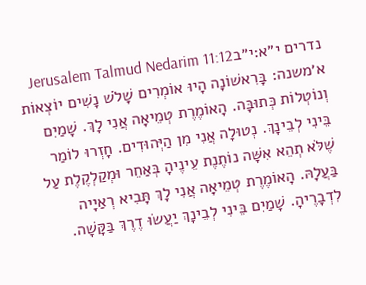נדרים י״א:י״בJerusalem Talmud Nedarim 11:12
א׳משנה: בָּרִאשׁוֹנָה הָיוּ אוֹמְרִים שָׁלֹשׁ נָשִׁים יוֹצְאוֹת וְנוֹטְלוֹת כְּתוּבָּה. הָאוֹמֶרֶת טְמֵיאָה אֲנִי לָךְ. שָׁמַיִם בֵּינִי לְבֵינָךְ. נְטוּלָה אֲנִי מִן הַיְּהוּדִים. חָזְרוּ לוֹמַר שֶׁלֹּא תְהֵא אִשָּׁה נוֹתֶנֶת עֵינֶיהָ בְּאַחֵר וּמְקַלְקֶלֶת עַל בַּעֲלָהּ. הָאוֹמֶרֶת טְמֵיאָה אֲנִי לָךְ תָּבִיא רְאַיָיה לִדְבָרֶיהָ. שָׁמַיִם בֵּינִי לְבֵינָךְ יַעֲשׂוּ דֶרֶךְ בַּקָּשָׁה.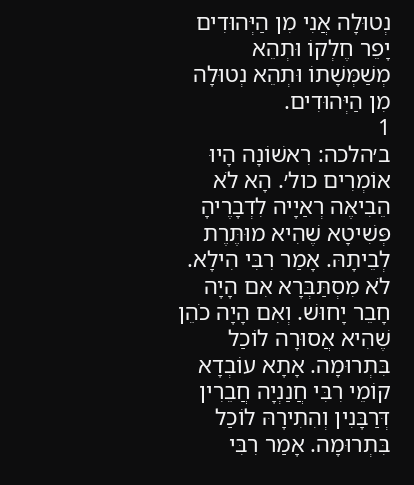נְטוּלָה אֲנִי מִן הַיְּהוּדִים יָפֵר חֶלְקוֹ וּתְהֵא מְשַׁמְּשָׁתוֹ וּתְהֵא נְטוּלָה מִן הַיְּהוּדִים.
1
ב׳הלכה: רִאשׁוֹנָה הָיוּ אוֹמְרִים כול׳. הָא לֹא הֵבִיאֶה רְאַיָיה לִדְבָרֶיהָ פְּשִׁיטָא שֶׁהִיא מוּתֶּרֶת לְבֵיתָהּ. אָמַר רִבִּי הִילָא. לֹא מִסְתַּבְּרָא אִם הָיָה חָבֵר יָחוּשׁ. וְאִם הָיָה כֹהֵן שֶׁהִיא אֲסוּרָה לוֹכַל בִּתְרוּמָה. אָתָא עוֹבְדָא קוֹמֵי רִבִּי חֲנַנְיָה חֲבֵרִין דְּרַבָּנִין וְהִתִירָהּ לוֹכַל בִּתְרוּמָה. אָמַר רִבִּי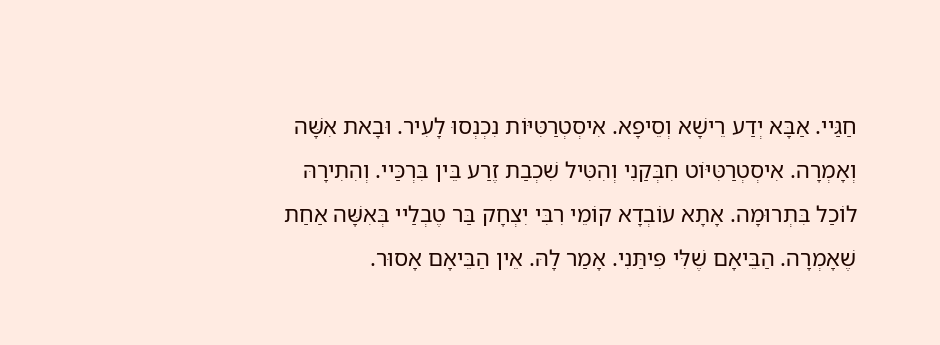חַגַּיי. אַבָּא יְדַע רֵישָׁא וְסֵיפָא. אִיסְטְרַטִּיּוֹת נִכְנְסוּ לָעִיר. וּבָאת אִשָּׁה וְאָמְרָה. אִיסְטְרַטִּיּוֹט חִבְּקַנִי וְהִטִּיל שִׁכְבַת זֶרַע בֵּין בִּרְכַּיי. וְהִתִירָהּ לוֹכַל בִּתְרוּמָה. אָתָא עוֹבְדָא קוֹמֵי רִבִּי יִצְחָק בַּר טֶבְלַיי בְּאִשָּׁה אַחַת שֶׁאָמְרָה. הַבֵּיאָם שֶׁלִּי פִּיתַּנִי. אָמַר לָהּ. אֵין הַבֵּיאָם אָסוּר.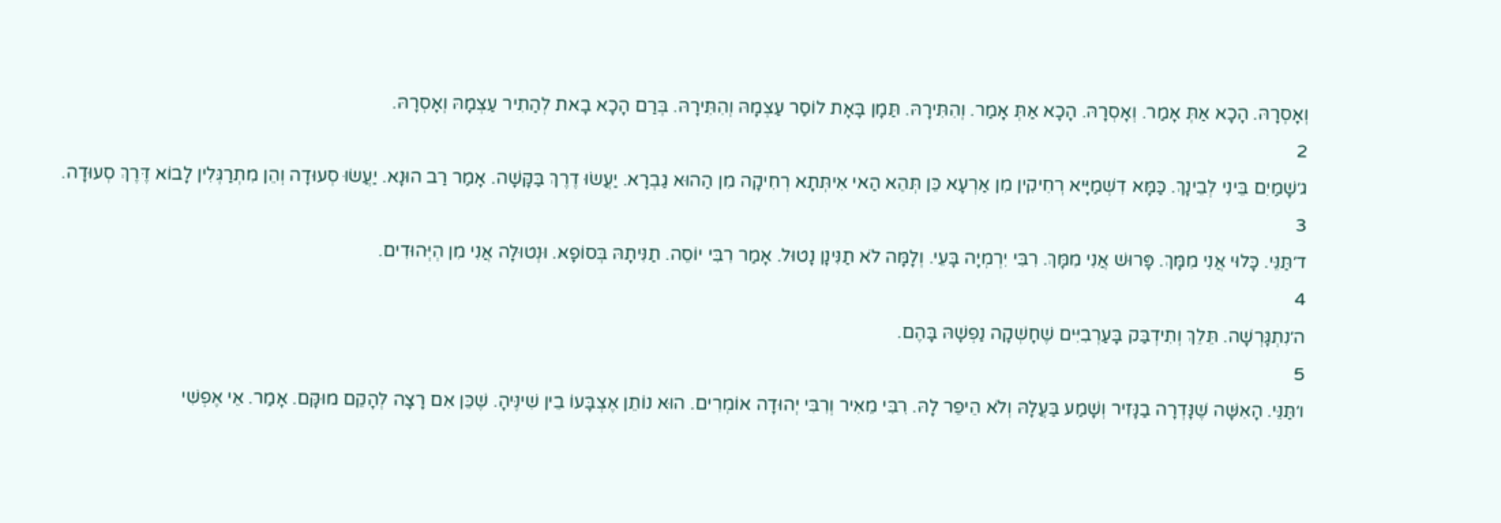וְאָסְרָהּ. הָכָא אַתְּ אָמַר. וְאָסְרָהּ. הָכָא אַתְּ אָמַר. וְהִתִּירָהּ. תַּמָן בָּאָת לוֹסַר עַצְמָהּ וְהִתִּירָהּ. בְּרַם הָכָא בָאת לְהַתִיר עַצְמָהּ וְאָסְרָהּ.
2
ג׳שָׁמַיִם בֵּינִי לְבֵינָךְ. כַּמָּא דִשְׁמַיָּיא רְחִיקִין מִן אַרְעָא כֵּן תְּהֵא הַאי אִיתְּתָא רְחִיקָה מִן הַהוּא גַבְרָא. יַעֲשׂוּ דֶרֶךְ בַּקָּשָׁה. אָמַר רַב הוּנָא. יַעֲשׂוּ סְעוּדָה וְהֵן מִתְרַגְּלִין לָבוֹא דֶּרֶךְ סְעוּדָה.
3
ד׳תַּנֵּי. כָּלוּי אֲנִי מִמָּךְ. פָּרוּשׁ אֲנִי מִמָּךְ. רִבִּי יִרְמְיָה בָּעֵי. וְלָמָּה לֹא תַנִּינָן נָטוּל. אָמַר רִבִּי יוֹסֵה. תַנִּיתָהּ בְּסוֹפָאּ. וּנְטוּלָה אֲנִי מִן הְיְּהוּדִים.
4
ה׳נִתְגָּרְשָׁה. תֵּלֵךְ וְתִידְבַּק בָּעַרְבִיִּים שֶׁחָשְׁקָה נַפְשָׁהּ בָּהֶם.
5
ו׳תַּנֵּי. הָאִשָּׁה שֶׁנָּדְרָה בַנָּזִיר וְשָׁמַע בַּעֲלָהּ וְלֹא הֵיפֵר לָהּ. רִבִּי מֵאִיר וְרִבִּי יְהוּדָה אוֹמְרִים. הוּא נוֹתֵן אֶצְבָּעוֹ בֵין שִׁינֶּיהָ. שֶׁכֵּן אִם רָצָה לְהָקֵם מוּקָּם. אָמַר. אֵי אֶפְשִׁי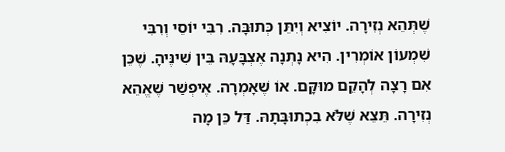שֶׁתְּהֵא נְזִירָה. יוֹצִיא וְיִתֵּן כְּתוּבָּה. רִבִּי יוֹסֵי וְרִבִּי שִׁמְעוֹן אוֹמְרִין. הִיא נָתְנָה אֶצְבָּעָהּ בֵּין שִׁינֶּיהָ. שֶׁכֵּן אִם רָצָה לְהָקֵם מוּקָּם. אוֹ שֶׁאָמְרָה. אֶיפְשַׁר שֶׁאֱהֵא נְזִירָה. תֵּצֵא שֶׁלֹּא בִכְתוּבָּתָהּ. דַּל כֵּן מָה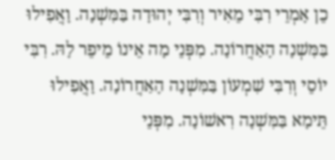כֵן אָמְרֵי רִבִּי מֵאִיר וְרִבִּי יְהוּדָה בַּמִּשְׁנָה. וָאֲפִילוּ בַּמִּשְׁנָה הָאַחֲרוֹנָה. מִפְּנֵי מָה אֵינוֹ מֵיפֵר לָהּ. רִבִּי יוֹסֵי וְרִבִּי שִׁמְעוֹן בַּמִּשְׁנָה הָאַחֲרוֹנָה. וָאֲפִילוּ תֵּימָא בַּמִּשְׁנָה רִאשׁוֹנָה. מִפְּנֵי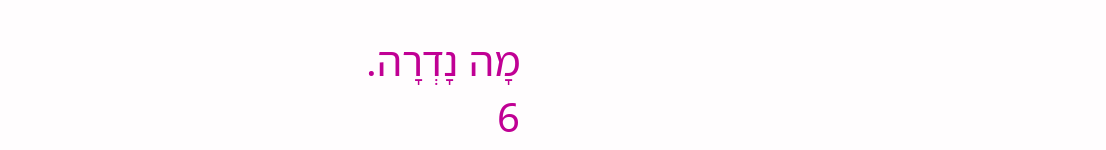מָה נָדְרָה.
6